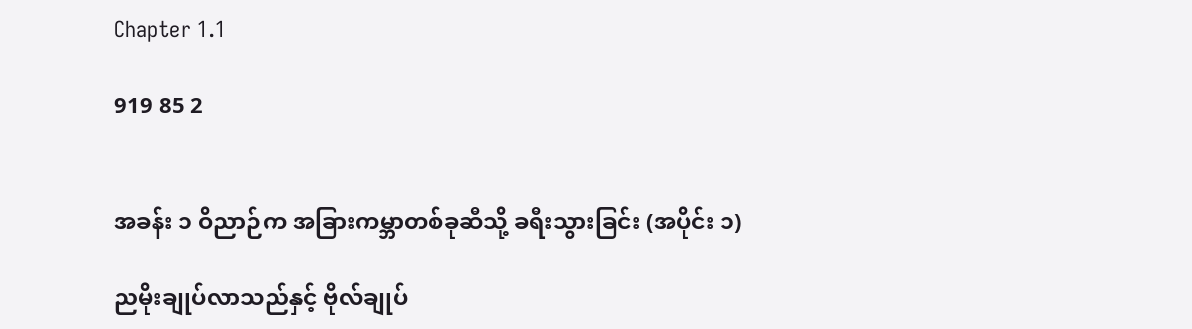Chapter 1.1

919 85 2


အခန်း ၁ ဝိညာဉ်က အခြားကမ္ဘာတစ်ခုဆီသို့ ခရီးသွားခြင်း (အပိုင်း ၁)

ညမိုးချုပ်လာသည်နှင့် ဗိုလ်ချုပ်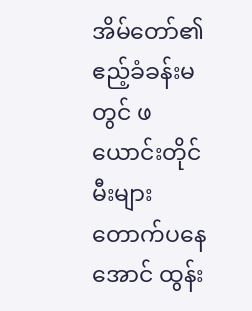အိမ်တော်၏ဧည့်ခံခန်းမတွင် ဖယောင်းတိုင်မီးများ တောက်ပနေအောင် ထွန်း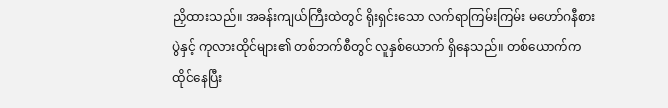ညှိထားသည်။ အခန်းကျယ်ကြီးထဲတွင် ရိုးရှင်းသော လက်ရာကြမ်းကြမ်း မဟော်ဂနီစားပွဲနှင့် ကုလားထိုင်များ၏ တစ်ဘက်စီတွင် လူနှစ်ယောက် ရှိနေသည်။ တစ်ယောက်က ထိုင်နေပြီး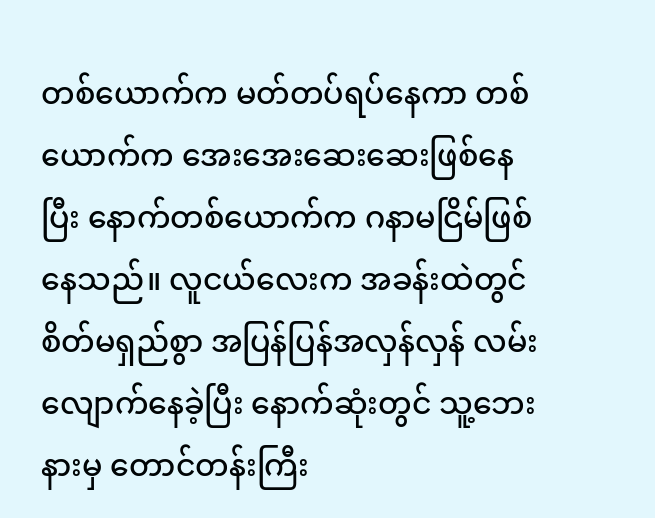တစ်ယောက်က မတ်တပ်ရပ်နေကာ တစ်ယောက်က အေးအေးဆေးဆေးဖြစ်နေပြီး နောက်တစ်ယောက်က ဂနာမငြိမ်ဖြစ်နေသည်။ လူငယ်လေးက အခန်းထဲတွင် စိတ်မရှည်စွာ အပြန်ပြန်အလှန်လှန် လမ်းလျောက်နေခဲ့ပြီး နောက်ဆုံးတွင် သူ့ဘေးနားမှ တောင်တန်းကြီး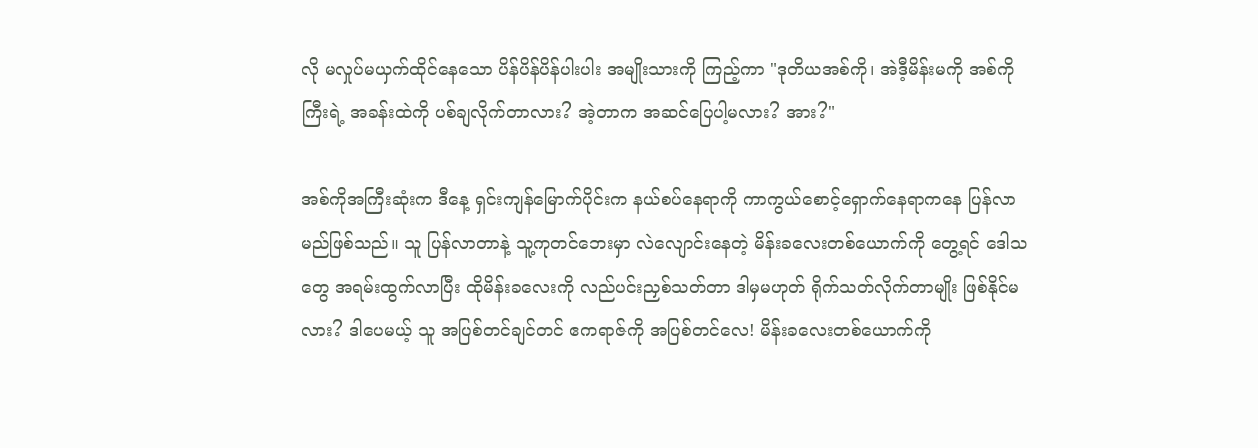လို မလှုပ်မယှက်ထိုင်နေသော ပိန်ပိန်ပိန်ပါးပါး အမျိုးသားကို ကြည့်ကာ "ဒုတိယအစ်ကို၊ အဲဒီ့မိန်းမကို အစ်ကိုကြီးရဲ့ အခန်းထဲကို ပစ်ချလိုက်တာလား? အဲ့တာက အဆင်ပြေပါ့မလား? အား?"

အစ်ကိုအကြီးဆုံးက ဒီနေ့ ရှင်းကျန်မြောက်ပိုင်းက နယ်စပ်နေရာကို ကာကွယ်စောင့်‌ရှောက်နေရာကနေ ပြန်လာမည်ဖြစ်သည်။ သူ ပြန်လာတာနဲ့ သူ့ကုတင်ဘေးမှာ လဲလျောင်းနေတဲ့ မိန်းခလေးတစ်ယောက်ကို တွေ့ရင် ဒေါသတွေ အရမ်းထွက်လာပြီး ထိုမိန်းခလေးကို လည်ပင်းညှစ်သတ်တာ ဒါမှမဟုတ် ရိုက်သတ်လိုက်တာမျိုး ဖြစ်နိုင်မလား? ဒါပေမယ့် သူ အပြစ်တင်ချင်တင် ဧကရာဇ်ကို အပြစ်တင်လေ! မိန်းခလေးတစ်ယောက်ကို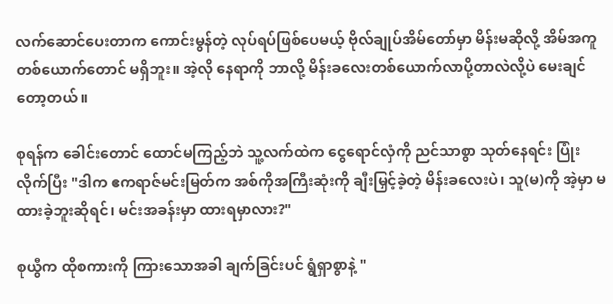လက်ဆောင်ပေးတာက ကောင်းမွန်တဲ့ လုပ်ရပ်ဖြစ်ပေမယ့် ဗိုလ်ချုပ်အိမ်တော်မှာ မိန်းမဆိုလို့ အိမ်အကူတစ်ယောက်တောင် မရှိဘူး။ အဲ့လို နေရာကို ဘာလို့ မိန်းခလေးတစ်ယောက်လာပို့တာလဲလို့ပဲ မေးချင်တော့တယ်။

စုရန်က ခေါင်းတောင် ထောင်မကြည့်ဘဲ သူ့လက်ထဲက ငွေရောင်လှံကို ညင်သာစွာ သုတ်နေရင်း ပြုံးလိုက်ပြီး "ဒါက ဧကရာဇ်မင်းမြတ်က အစ်ကိုအကြီးဆုံးကို ချီးမြှင့်ခဲ့တဲ့ မိန်းခလေးပဲ၊ သူ(မ)ကို အဲ့မှာ မထားခဲ့ဘူးဆိုရင်၊ မင်းအခန်းမှာ ထားရမှာလား?"

စုယွီက ထိုစကားကို ကြားသောအခါ ချက်ခြင်းပင် ရွံရှာစွာနဲ့ "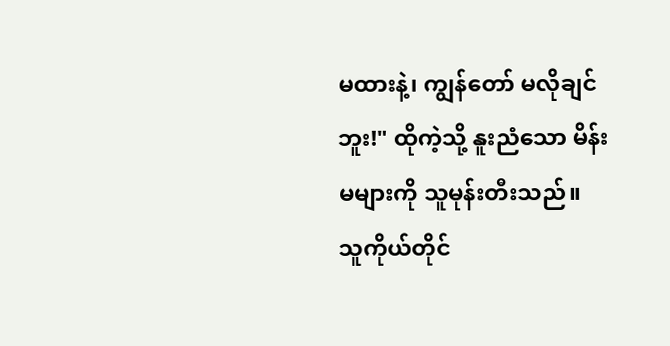မထားနဲ့၊ ကျွန်တော် မလိုချင်ဘူး!" ထိုကဲ့သို့ နူးညံသော မိန်းမများကို သူမုန်းတီးသည်။ သူကိုယ်တိုင်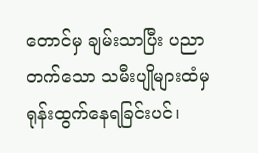တောင်မှ ချမ်းသာပြီး ပညာတက်သော သမီးပျိုများထံမှ ရုန်းထွက်နေရခြင်းပင်၊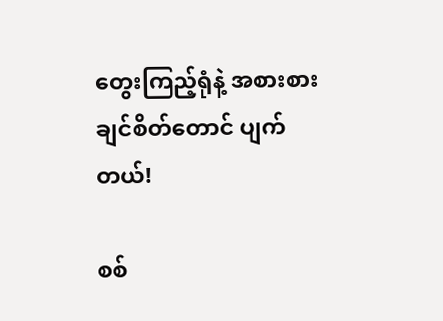တွေးကြည့်ရုံနဲ့ အစားစားချင်စိတ်တောင် ပျက်တယ်!

စစ်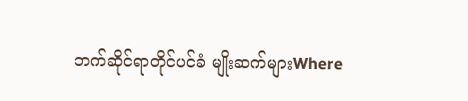ဘက်ဆိုင်ရာတိုင်ပင်ခံ မျိုးဆက်များWhere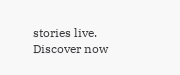stories live. Discover now